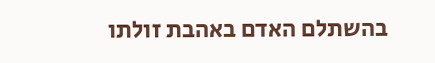בהשתלם האדם באהבת זולתו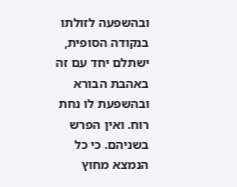ובהשפעה לזולתו בנקודה הסופית, ישתלם יחד עם זה באהבת הבורא ובהשפעת לו נחת רוח. ואין הפרש בשניהם. כי כל הנמצא מחוץ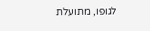לגופו, מתועלת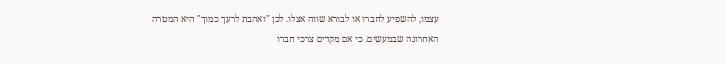עצמו, להשפיע לחברו או לבורא שווה אצלו. לכן "ואהבת לרעך כמוך" היא המטרה האחרונה שבמעשים. כי אם מקדים צרכי חברו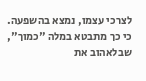לצרכי עצמו, נמצא בהשפעה. כי כך מתבטא במלה "כמוך", שבלאהוב את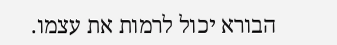הבורא יכול לרמות את עצמו.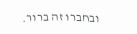ובחברו זה ברור.